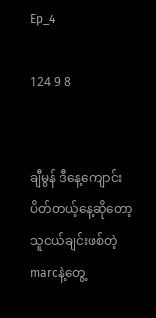Ep_4

124 9 8


ချီမွန် ဒီနေ့ကျောင်းပိတ်တယ့်နေ့ဆိုတော့ သူငယ်ချင်းဖစ်တဲ့ marcနဲ့တွေ့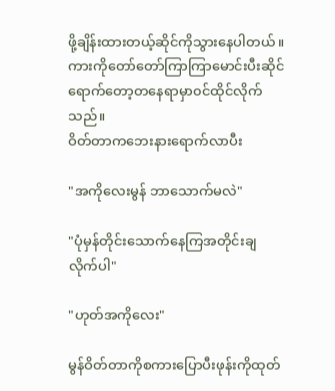ဖို့ချိန်းထားတယ့်ဆိုင်ကိုသွားနေပါတယ်။ ကားကိုတော်တော်ကြာကြာမောင်းပီးဆိုင်ရောက်တော့‌တနေရာမှာ၀င်ထိုင်လိုက်သည်။
ဝိတ်တာကဘေးနားရောက်လာပီး

"အကိုလေးမွန် ဘာသောက်မလဲ"

"ပုံမှန်တိုင်းသောက်နေကြအတိုင်းချလိုက်ပါ"

"ဟုတ်အကိုလေး"

မွန်ဝိတ်တာကိုစကားပြောပီးဖုန်းကိုထုတ်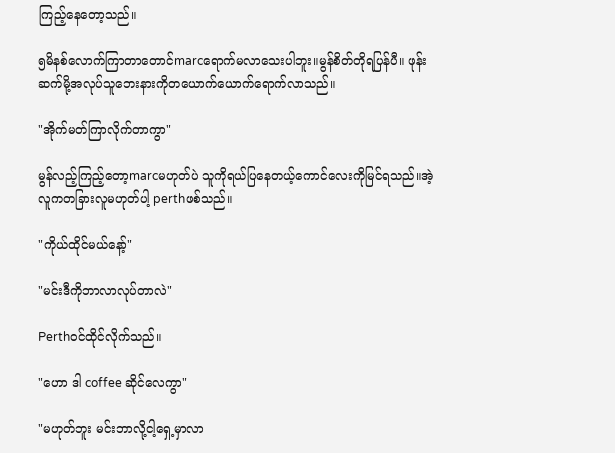ကြည့်နေတော့သည်။

၅မိနစ်လောက်ကြာတာတောင်marcရောက်မလာသေးပါဘူး။မွန်စိတ်တိုရပြန်ပီ။ ဖုန်းဆက်မို့အလုပ်သူဘေးနားကိုတယောက်ယောက်ရောက်လာသည်။

"အိုက်မတ်ကြာလိုက်တာကွာ"

မွန်လည့်ကြည့်တော့marcမဟုတ်ပဲ သူကိုရယ်ပြနေတယ့်ကောင်လေးကိုမြင်ရသည်။အဲ့လူကတခြားလူမဟုတ်ပါ့ perthဖစ်သည်။

"ကိုယ်ထိုင်မယ်နော့်"

"မင်းဒီကိုဘာလာလုပ်တာလဲ"

Perth၀င်ထိုင်လိုက်သည်။

"ဟော ဒါ coffee ဆိုင်လေကွာ"

"မဟုတ်ဘူး မင်းဘာလို့ငါ့ရှေ့မှာလာ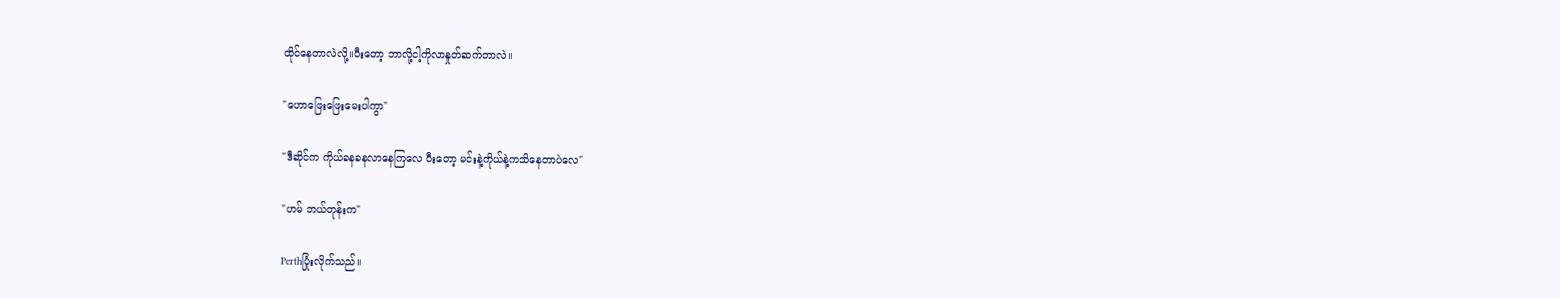ထိုင်နေတာလဲလို့။ပီးတော့ ဘာလို့ငါ့ကိုလာနှုတ်ဆက်တာလဲ။

"ဟောဖြေးဖြေးမေးပါကွာ"

"ဒီဆိုင်က ကိုယ်ခနခနလာနေကြလေ ပီးတော့ မင်းနဲ့ကိုယ်နဲ့ကသိနေတာပဲလေ"

"ဟမ် ဘယ်တုန်းက"

Perthပြုံးလိုက်သည်။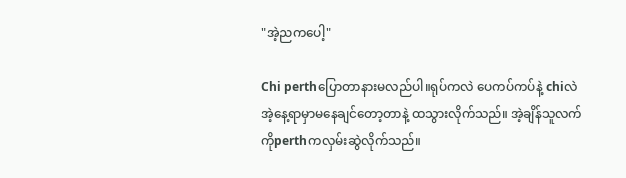"အဲ့ညကပေါ့"

Chi perthပြောတာနားမလည်ပါ။ရုပ်ကလဲ ပေကပ်ကပ်နဲ့ chiလဲအဲ့နေ့ရာမှာမနေချင်တော့တာနဲ့ ထသွားလိုက်သည်။ အဲ့ချိန်သူလက်ကိုperthကလှမ်းဆွဲလိုက်သည်။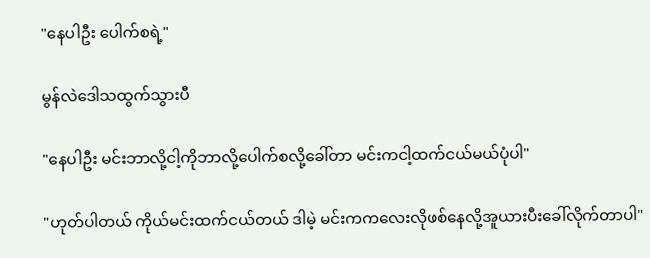"နေပါဦး ပေါက်စရဲ့"

မွန်လဲဒေါသထွက်သွားပီ

"နေပါဦး မင်းဘာလို့ငါ့ကိုဘာလို့ပေါက်စလို့ခေါ်တာ မင်းကငါ့ထက်ငယ်မယ်ပုံပါ"

"ဟုတ်ပါတယ် ကိုယ်မင်းထက်ငယ်တယ် ဒါမဲ့ မင်းကကလေးလိုဖစ်နေလို့အူယားပီးခေါ်လိုက်တာပါ"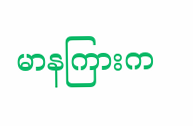မာနကြားက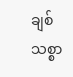ချစ်သစ္စာ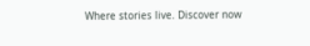Where stories live. Discover now